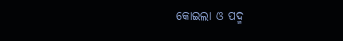କୋଇଲା ଓ ପଦ୍ମ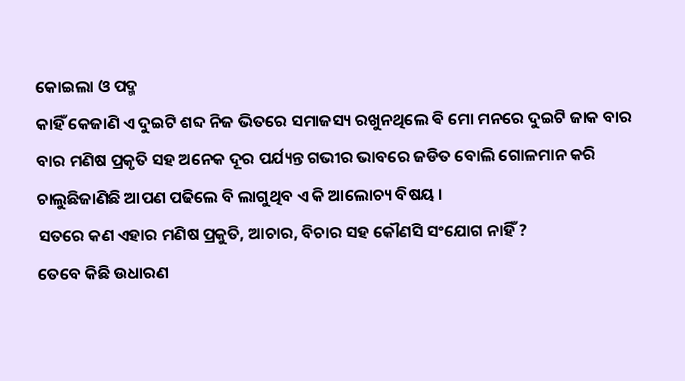କୋଇଲା ଓ ପଦ୍ମ
କାହିଁ କେଜାଣି ଏ ଦୁଇଟି ଶବ୍ଦ ନିଜ ଭିତରେ ସମାଜସ୍ୟ ରଖୁନଥିଲେ ଵି ମୋ ମନରେ ଦୁଇଟି ଜାକ ବାର ବାର ମଣିଷ ପ୍ରକୃତି ସହ ଅନେକ ଦୂର ପର୍ଯ୍ୟନ୍ତ ଗଭୀର ଭାବରେ ଜଡିତ ବୋଲି ଗୋଳମାନ କରି ଚାଲୁଛିଜାଣିଛି ଆପଣ ପଢିଲେ ବି ଲାଗୁଥିବ ଏ କି ଆଲୋଚ୍ୟ ବିଷୟ ।
ସତରେ କଣ ଏହାର ମଣିଷ ପ୍ରକୁତି, ଆଚାର, ବିଚାର ସହ କୌଣସି ସଂଯୋଗ ନାହିଁ ?
ତେବେ କିଛି ଉଧାରଣ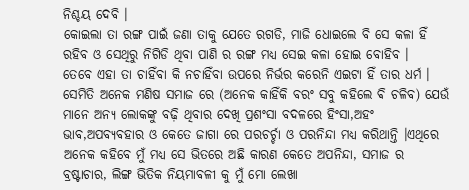ନିଶ୍ଚୟ ଦେବି ।
କୋଇଲା ତା ରଙ୍ଗ ପାଇଁ ଜଣା ତାକୁ ଯେତେ ରଗଡି, ମାଜି ଧୋଇଲେ ବି ସେ କଳା ହିଁ ରହିବ ଓ ସେଥିରୁ ନିଗିଡି ଥିବା ପାଣି ର ରଙ୍ଗ ମଧ୍ୟ ସେଇ କଳା ହୋଇ ବୋହିବ ।
ତେବେ ଏହା ତା ଚାହିଁବା କି ନଚାହିଁବା ଉପରେ ନିର୍ଭର କରେନି ଏଇଟା ହିଁ ତାର ଧର୍ମ ।
ସେମିତି ଅନେକ ମଣିଷ ସମାଜ ରେ (ଅନେକ କାହିଁକି ବରଂ ସବୁ କହିଲେ ଵି ଚଳିବ) ଯେଉଁ ମାନେ ଅନ୍ୟ ଲୋକଙ୍କୁ ବଢ଼ି ଥିବାର ଦେଖି ପ୍ରଶଂସା ବଦଳରେ ହିଂସା,ଅହଂ ଭାବ,ଅପବ୍ୟବହାର ଓ କେତେ ଜାଗା ରେ ପରଚର୍ଚ୍ଚା ଓ ପରନିନ୍ଦା ମଧ୍ୟ କରିଥାନ୍ତି ।ଏଥିରେ ଅନେକ କହିବେ ମୁଁ ମଧ୍ୟ ସେ ଭିତରେ ଅଛି କାରଣ କେତେ ଅପନିନ୍ଦା, ସମାଜ ର ବ୍ରଷ୍ଟାଚାର, ଲିଙ୍ଗ ଭିତିକ ନିୟମାବଳୀ କୁ ମୁଁ ମୋ ଲେଖା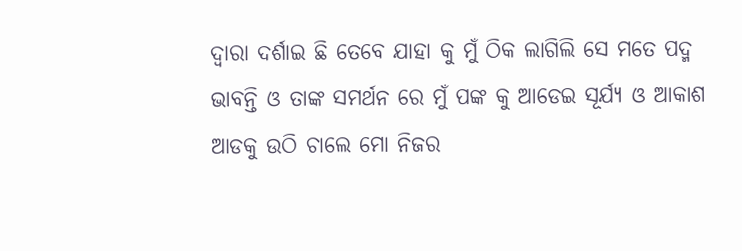ଦ୍ୱାରା ଦର୍ଶାଇ ଛି ତେବେ ଯାହା କୁ ମୁଁ ଠିକ ଲାଗିଲି ସେ ମତେ ପଦ୍ମ ଭାବନ୍ତି ଓ ତାଙ୍କ ସମର୍ଥନ ରେ ମୁଁ ପଙ୍କ କୁ ଆଡେଇ ସୂର୍ଯ୍ୟ ଓ ଆକାଶ ଆଡକୁ ଉଠି ଚାଲେ ମୋ ନିଜର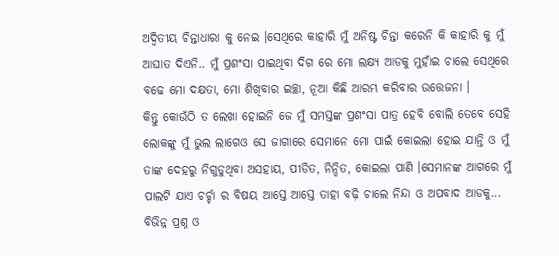ଅଦ୍ୱିତୀୟ ଚିନ୍ତାଧାରା କୁ ନେଇ ।ସେଥିରେ କାହାରି ମୁଁ ଅନିଷ୍ଟ ଚିନ୍ତା କରେନି କି କାହାରି କୁ ମୁଁ ଆଘାତ ଦିଏନି.. ମୁଁ ପ୍ରଶଂସା ପାଇଥିବା ଦିଗ ରେ ମୋ ଲକ୍ଷ୍ୟ ଆଡକୁ ମୁହାଁଇ ଚାଲେ ସେଥିରେ ବଢେ ମୋ ଦକ୍ଷତା, ମୋ ଶିଖିବାର ଇଚ୍ଛା, ନୂଆ କିଛି ଆରମ୍ଭ କରିବାର ଉତ୍ତେଜନା ।
କିନ୍ତୁ କୋଉଁଠି ତ ଲେଖା ହୋଇନି ଜେ ମୁଁ ସମସ୍ତଙ୍କ ପ୍ରଶଂସା ପାତ୍ର ହେବି ବୋଲି ତେବେ ସେହି ଲୋକଙ୍କୁ ମୁଁ ଭୁଲ ଲାଗେଓ ସେ ଜାଗାରେ ସେମାନେ ମୋ ପାଇଁ କୋଇଲା ହୋଇ ଯାନ୍ତି ଓ ମୁଁ ତାଙ୍କ ଦେହରୁ ନିଗୁଡୁଥିବା ଅସହାୟ, ପୀଡିତ, ନିନ୍ଦିତ, କୋଇଲା ପାଣି ।ସେମାନଙ୍କ ଆଗରେ ମୁଁ ପାଲଟି ଯାଏ ଚର୍ଚ୍ଚା ର ବିଷୟ ଆସ୍ତେ ଆସ୍ତେ ତାହା ବଢ଼ି ଚାଲେ ନିନ୍ଦା ଓ ଅପବାଦ ଆଡକୁ... ବିଭିନ୍ନ ପ୍ରଶ୍ନ ଓ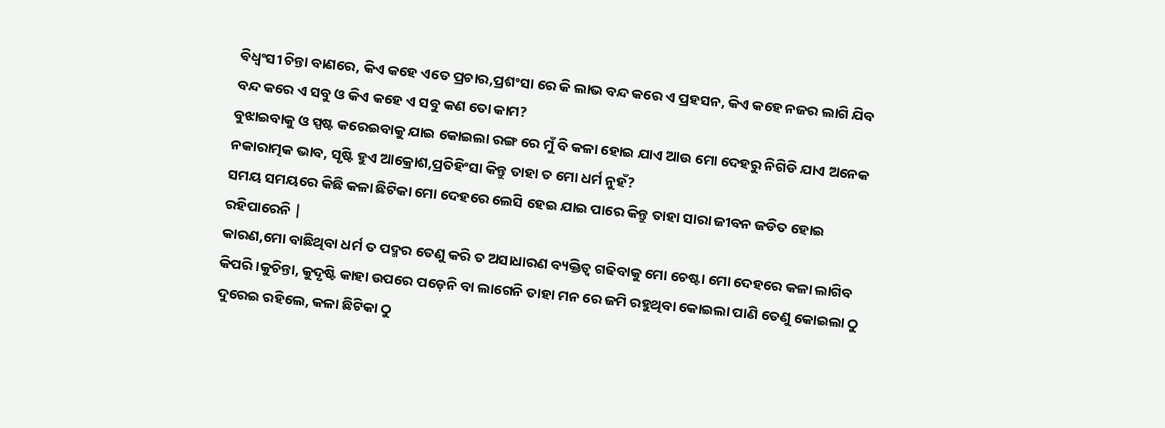ଵିଧ୍ଵଂସୀ ଚିନ୍ତା ବାଣରେ, କିଏ କହେ ଏତେ ପ୍ରଚାର,ପ୍ରଶଂସା ରେ କି ଲାଭ ବନ୍ଦ କରେ ଏ ପ୍ରହସନ, କିଏ କହେ ନଜର ଲାଗି ଯିବ ବନ୍ଦ କରେ ଏ ସବୁ ଓ କିଏ କହେ ଏ ସବୁ କଣ ତୋ କାମ?
ବୁଝାଇବାକୁ ଓ ସ୍ପଷ୍ଟ କରେଇବାକୁ ଯାଇ କୋଇଲା ରଙ୍ଗ ରେ ମୁଁ ବି କଳା ହୋଇ ଯାଏ ଆଉ ମୋ ଦେହରୁ ନିଗିଡି ଯାଏ ଅନେକ ନକାରାତ୍ମକ ଭାବ, ସୃଷ୍ଟି ହୁଏ ଆକ୍ରୋଶ,ପ୍ରତିହିଂସା କିନ୍ତୁ ତାହା ତ ମୋ ଧର୍ମ ନୁହଁ?
ସମୟ ସମୟରେ କିଛି କଳା ଛିଟିକା ମୋ ଦେହରେ ଲେସି ହେଇ ଯାଇ ପାରେ କିନ୍ତୁ ତାହା ସାରା ଜୀବନ ଜଡିତ ହୋଇ ରହିପାରେନି |
କାରଣ,ମୋ ବାଛିଥିବା ଧର୍ମ ତ ପଦ୍ମର ତେଣୁ କରି ତ ଅସାଧାରଣ ବ୍ୟକ୍ତିତ୍ୱ ଗଢିବାକୁ ମୋ ଚେଷ୍ଟା ମୋ ଦେହରେ କଳା ଲାଗିବ କିପରି ।କୁଚିନ୍ତା, କୁଦୃଷ୍ଟି କାହା ଉପରେ ପଡ଼େନି ବା ଲାଗେନି ତାହା ମନ ରେ ଜମି ରହୁଥିବା କୋଇଲା ପାଣି ତେଣୁ କୋଇଲା ଠୁ ଦୁରେଇ ରହିଲେ, କଳା ଛିଟିକା ଠୁ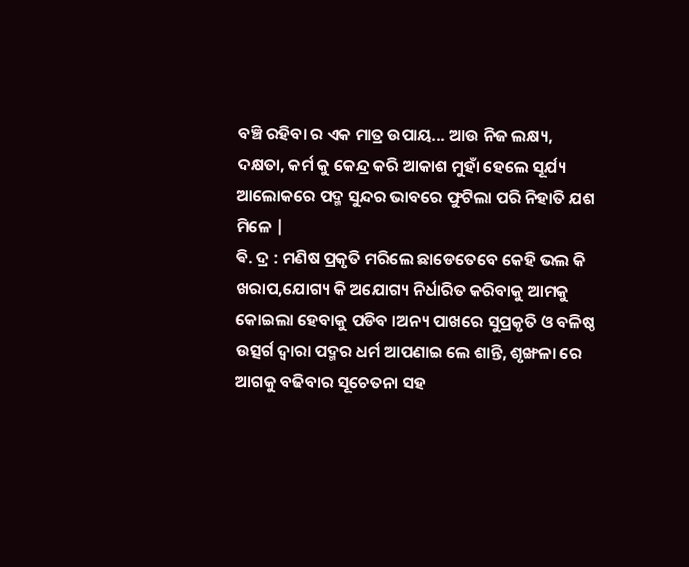ବଞ୍ଚି ରହିବା ର ଏକ ମାତ୍ର ଉପାୟ... ଆଉ ନିଜ ଲକ୍ଷ୍ୟ, ଦକ୍ଷତା, କର୍ମ କୁ କେନ୍ଦ୍ର କରି ଆକାଶ ମୁହାଁ ହେଲେ ସୂର୍ଯ୍ୟ ଆଲୋକରେ ପଦ୍ମ ସୁନ୍ଦର ଭାବରେ ଫୁଟିଲା ପରି ନିହାତି ଯଶ ମିଳେ |
ଵି. ଦ୍ର : ମଣିଷ ପ୍ରକୃତି ମରିଲେ ଛାଡେତେବେ କେହି ଭଲ କି ଖରାପ,ଯୋଗ୍ୟ କି ଅଯୋଗ୍ୟ ନିର୍ଧାରିତ କରିବାକୁ ଆମକୁ କୋଇଲା ହେବାକୁ ପଡିବ ।ଅନ୍ୟ ପାଖରେ ସୁପ୍ରକୃତି ଓ ବଳିଷ୍ଠ ଉତ୍ସର୍ଗ ଦ୍ୱାରା ପଦ୍ମର ଧର୍ମ ଆପଣାଇ ଲେ ଶାନ୍ତି, ଶୃଙ୍ଖଳା ରେ ଆଗକୁ ବଢିବାର ସୂଚେତନା ସହ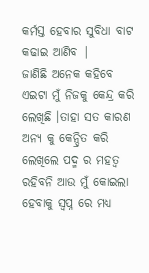କର୍ମସ୍ତ ହେବାର ସୁବିଧା ବାଟ କଢାଇ ଆଣିବ |
ଜାଣିଛି ଅନେକ କହିବେ ଏଇଟା ମୁଁ ନିଜକୁ କେନ୍ଦ୍ର କରି ଲେଖିଛି ।ତାହା ସତ କାରଣ ଅନ୍ୟ କୁ କେନ୍ଦ୍ରିତ କରି ଲେଖିଲେ ପଦ୍ମ ର ମହତ୍ୱ ରହିବନି ଆଉ ମୁଁ କୋଇଲା ହେବାକୁ ସ୍ବପ୍ନ ରେ ମଧ୍ୟ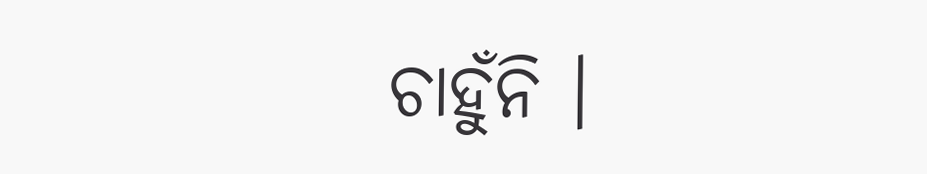ଚାହୁଁନି ।